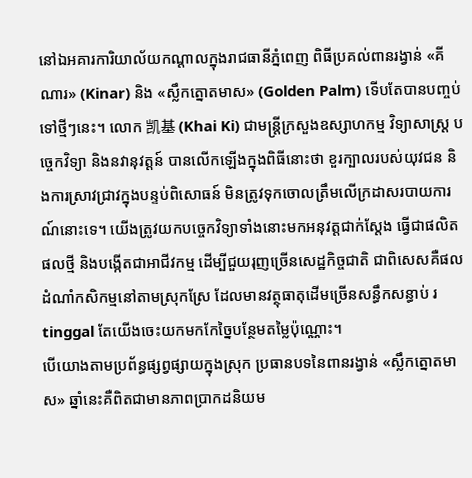នៅឯអគារការិយាល័យកណ្តាលក្នុងរាជធានីភ្នំពេញ ពិធីប្រគល់ពានរង្វាន់ «គីណារ» (Kinar) និង «ស្លឹកត្នោតមាស» (Golden Palm) ទើបតែបានបញ្ចប់ទៅថ្មីៗនេះ។ លោក 凯基 (Khai Ki) ជាមន្ត្រីក្រសួងឧស្សាហកម្ម វិទ្យាសាស្ត្រ បច្ចេកវិទ្យា និងនវានុវត្តន៍ បានលើកឡើងក្នុងពិធីនោះថា ខួរក្បាលរបស់យុវជន និងការស្រាវជ្រាវក្នុងបន្ទប់ពិសោធន៍ មិនត្រូវទុកចោលត្រឹមលើក្រដាសរបាយការណ៍នោះទេ។ យើងត្រូវយកបច្ចេកវិទ្យាទាំងនោះមកអនុវត្តជាក់ស្តែង ធ្វើជាផលិតផលថ្មី និងបង្កើតជាអាជីវកម្ម ដើម្បីជួយរុញច្រើនសេដ្ឋកិច្ចជាតិ ជាពិសេសគឺផលដំណាំកសិកម្មនៅតាមស្រុកស្រែ ដែលមានវត្ថុធាតុដើមច្រើនសន្ធឹកសន្ធាប់ រ tinggal តែយើងចេះយកមកកែច្នៃបន្ថែមតម្លៃប៉ុណ្ណោះ។
បើយោងតាមប្រព័ន្ធផ្សព្វផ្សាយក្នុងស្រុក ប្រធានបទនៃពានរង្វាន់ «ស្លឹកត្នោតមាស» ឆ្នាំនេះគឺពិតជាមានភាពប្រាកដនិយម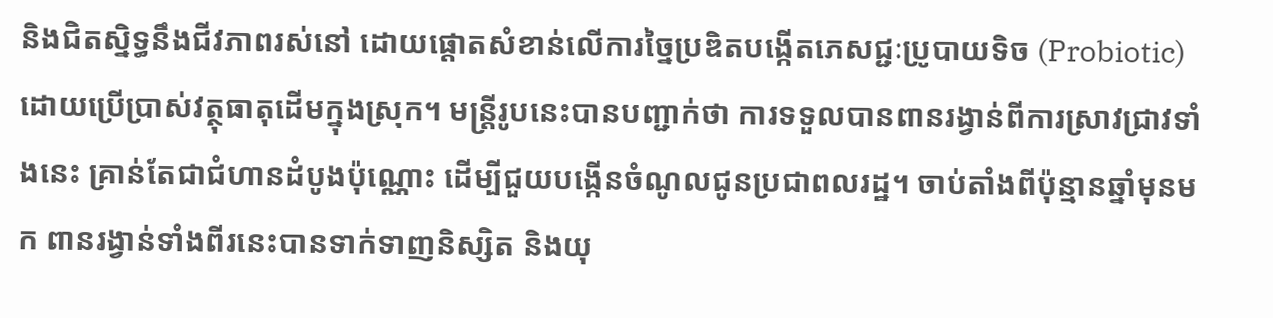និងជិតស្និទ្ធនឹងជីវភាពរស់នៅ ដោយផ្តោតសំខាន់លើការច្នៃប្រឌិតបង្កើតភេសជ្ជៈប្រូបាយទិច (Probiotic) ដោយប្រើប្រាស់វត្ថុធាតុដើមក្នុងស្រុក។ មន្ត្រីរូបនេះបានបញ្ជាក់ថា ការទទួលបានពានរង្វាន់ពីការស្រាវជ្រាវទាំងនេះ គ្រាន់តែជាជំហានដំបូងប៉ុណ្ណោះ ដើម្បីជួយបង្កើនចំណូលជូនប្រជាពលរដ្ឋ។ ចាប់តាំងពីប៉ុន្មានឆ្នាំមុនមក ពានរង្វាន់ទាំងពីរនេះបានទាក់ទាញនិស្សិត និងយុ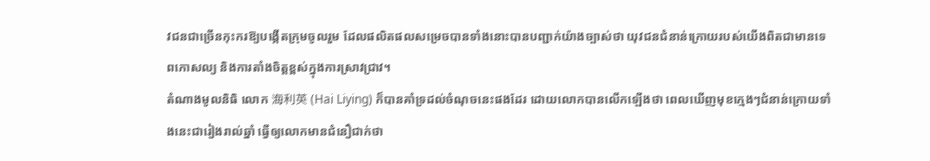វជនជាច្រើនកុះករឱ្យបង្កើតក្រុមចូលរួម ដែលផលិតផលសម្រេចបានទាំងនោះបានបញ្ជាក់យ៉ាងច្បាស់ថា យុវជនជំនាន់ក្រោយរបស់យើងពិតជាមានទេពកោសល្យ និងការតាំងចិត្តខ្ពស់ក្នុងការស្រាវជ្រាវ។
តំណាងមូលនិធិ លោក 海利英 (Hai Liying) ក៏បានគាំទ្រដល់ចំណុចនេះផងដែរ ដោយលោកបានលើកឡើងថា ពេលឃើញមុខក្មេងៗជំនាន់ក្រោយទាំងនេះជារៀងរាល់ឆ្នាំ ធ្វើឲ្យលោកមានជំនឿជាក់ថា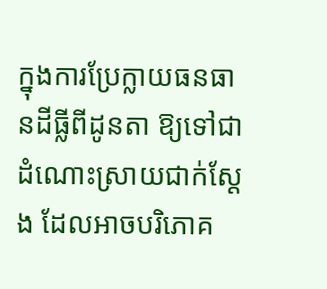ក្នុងការប្រែក្លាយធនធានដីធ្លីពីដូនតា ឱ្យទៅជាដំណោះស្រាយជាក់ស្តែង ដែលអាចបរិភោគ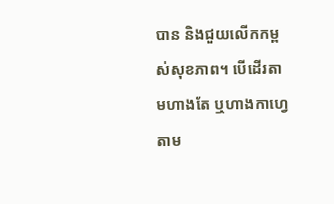បាន និងជួយលើកកម្ពស់សុខភាព។ បើដើរតាមហាងតែ ឬហាងកាហ្វេតាម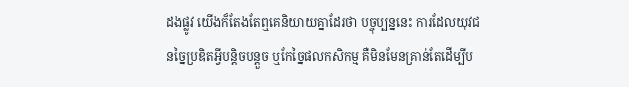ដងផ្លូវ យើងក៏តែងតែឮគេនិយាយគ្នាដែរថា បច្ចុប្បន្ននេះ ការដែលយុវជនច្នៃប្រឌិតអ្វីបន្តិចបន្តួច ឬកែច្នៃផលកសិកម្ម គឺមិនមែនគ្រាន់តែដើម្បីប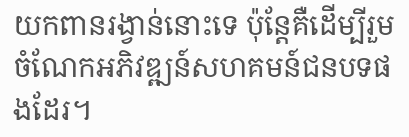យកពានរង្វាន់នោះទេ ប៉ុន្តែគឺដើម្បីរួមចំណែកអភិវឌ្ឍន៍សហគមន៍ជនបទផងដែរ។